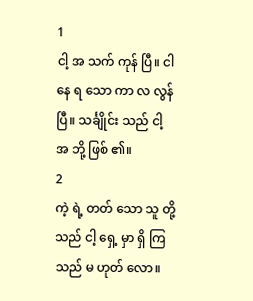1
ငါ့ အ သက် ကုန် ပြီ။ ငါ နေ ရ သော ကာ လ လွန် ပြီ။ သင်္ချိုင်း သည် ငါ့ အ ဘို့ ဖြစ် ၏။
2
ကဲ့ ရဲ့ တတ် သော သူ တို့ သည် ငါ့ ရှေ့ မှာ ရှိ ကြ သည် မ ဟုတ် လော။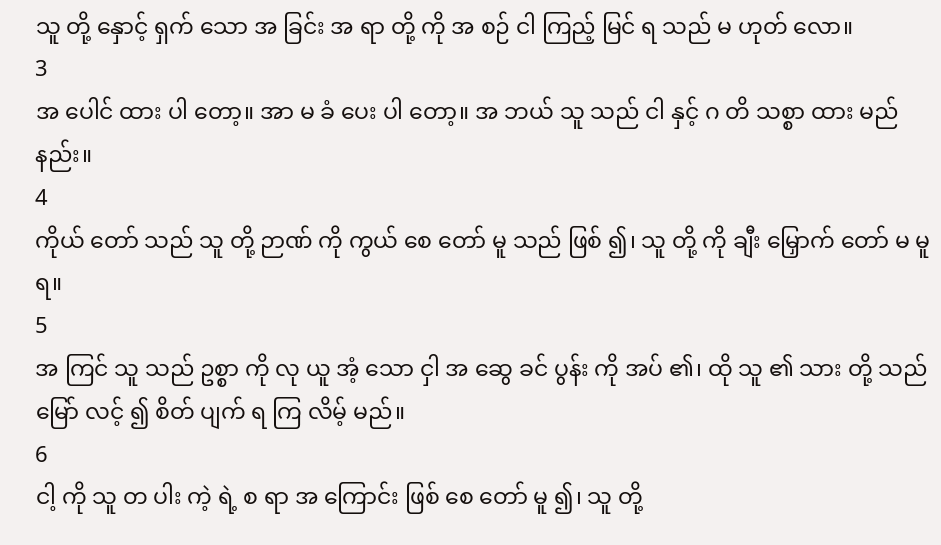သူ တို့ နှောင့် ရှက် သော အ ခြင်း အ ရာ တို့ ကို အ စဉ် ငါ ကြည့် မြင် ရ သည် မ ဟုတ် လော။
3
အ ပေါင် ထား ပါ တော့။ အာ မ ခံ ပေး ပါ တော့။ အ ဘယ် သူ သည် ငါ နှင့် ဂ တိ သစ္စာ ထား မည် နည်း။
4
ကိုယ် တော် သည် သူ တို့ ဉာဏ် ကို ကွယ် စေ တော် မူ သည် ဖြစ် ၍၊ သူ တို့ ကို ချီး မြှောက် တော် မ မူ ရ။
5
အ ကြင် သူ သည် ဥစ္စာ ကို လု ယူ အံ့ သော ငှါ အ ဆွေ ခင် ပွန်း ကို အပ် ၏၊ ထို သူ ၏ သား တို့ သည် မြော် လင့် ၍ စိတ် ပျက် ရ ကြ လိမ့် မည်။
6
ငါ့ ကို သူ တ ပါး ကဲ့ ရဲ့ စ ရာ အ ကြောင်း ဖြစ် စေ တော် မူ ၍၊ သူ တို့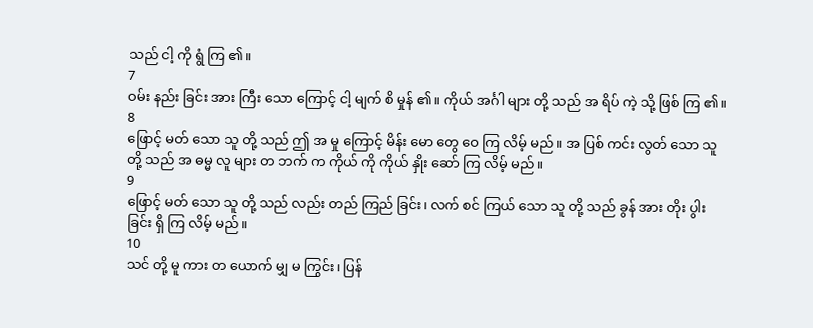သည် ငါ့ ကို ရွံ ကြ ၏။
7
ဝမ်း နည်း ခြင်း အား ကြီး သော ကြောင့် ငါ့ မျက် စိ မှုန် ၏။ ကိုယ် အင်္ဂါ များ တို့ သည် အ ရိပ် ကဲ့ သို့ ဖြစ် ကြ ၏။
8
ဖြောင့် မတ် သော သူ တို့ သည် ဤ အ မှု ကြောင့် မိန်း မော တွေ ဝေ ကြ လိမ့် မည်။ အ ပြစ် ကင်း လွတ် သော သူ တို့ သည် အ ဓမ္မ လူ များ တ ဘက် က ကိုယ် ကို ကိုယ် နှိုး ဆော် ကြ လိမ့် မည်။
9
ဖြောင့် မတ် သော သူ တို့ သည် လည်း တည် ကြည် ခြင်း၊ လက် စင် ကြယ် သော သူ တို့ သည် ခွန် အား တိုး ပွါး ခြင်း ရှိ ကြ လိမ့် မည်။
10
သင် တို့ မူ ကား တ ယောက် မျှ မ ကြွင်း၊ ပြန်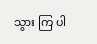သွား ကြ ပါ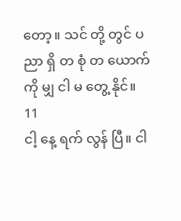တော့။ သင် တို့ တွင် ပ ညာ ရှိ တ စုံ တ ယောက် ကို မျှ ငါ မ တွေ့ နိုင်။
11
ငါ့ နေ့ ရက် လွန် ပြီ။ ငါ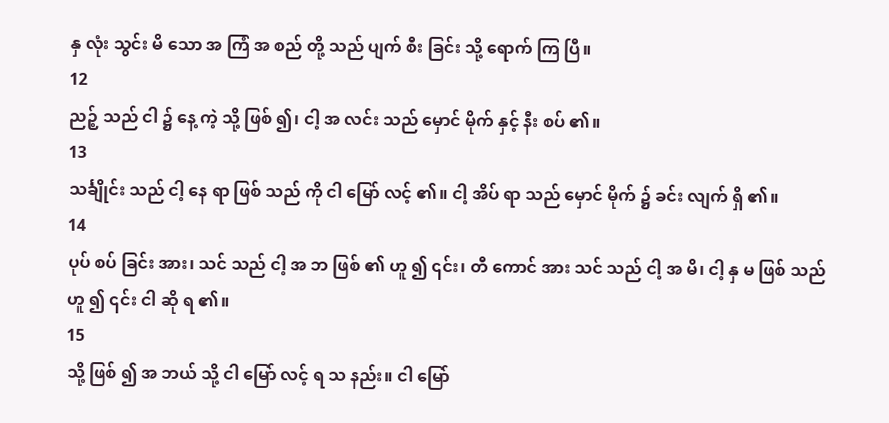နှ လုံး သွင်း မိ သော အ ကြံ အ စည် တို့ သည် ပျက် စီး ခြင်း သို့ ရောက် ကြ ပြီ။
12
ညဉ့် သည် ငါ ၌ နေ့ ကဲ့ သို့ ဖြစ် ၍၊ ငါ့ အ လင်း သည် မှောင် မိုက် နှင့် နီး စပ် ၏။
13
သင်္ချိုင်း သည် ငါ့ နေ ရာ ဖြစ် သည် ကို ငါ မြော် လင့် ၏။ ငါ့ အိပ် ရာ သည် မှောင် မိုက် ၌ ခင်း လျက် ရှိ ၏။
14
ပုပ် စပ် ခြင်း အား၊ သင် သည် ငါ့ အ ဘ ဖြစ် ၏ ဟူ ၍ ၎င်း၊ တီ ကောင် အား သင် သည် ငါ့ အ မိ၊ ငါ့ နှ မ ဖြစ် သည် ဟူ ၍ ၎င်း ငါ ဆို ရ ၏။
15
သို့ ဖြစ် ၍ အ ဘယ် သို့ ငါ မြော် လင့် ရ သ နည်း။ ငါ မြော်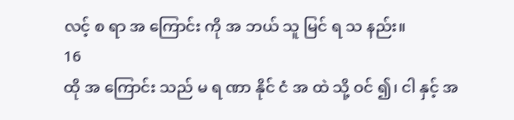လင့် စ ရာ အ ကြောင်း ကို အ ဘယ် သူ မြင် ရ သ နည်း။
16
ထို အ ကြောင်း သည် မ ရ ဏာ နိုင် ငံ အ ထဲ သို့ ဝင် ၍၊ ငါ နှင့် အ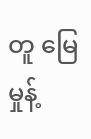တူ မြေ မှုန့်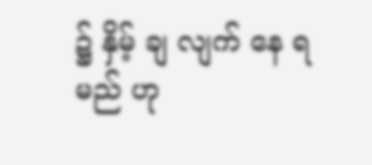၌ နှိမ့် ချ လျက် နေ ရ မည် ဟု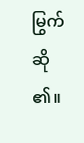မြွက် ဆို ၏။